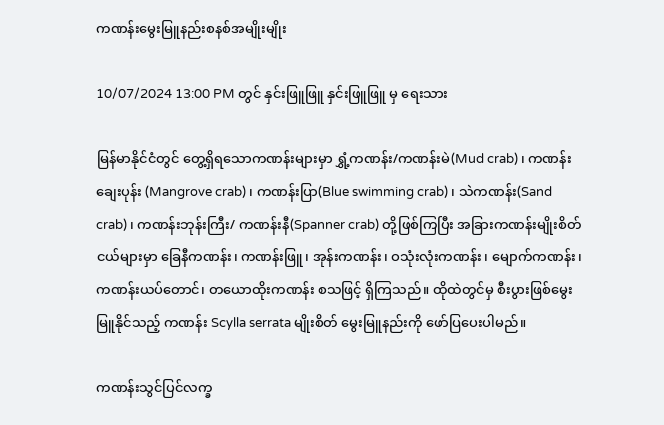ကဏန်းမွေးမြူနည်းစနစ်အမျိုးမျိုး

10/07/2024 13:00 PM တွင် နှင်းဖြူဖြူ နှင်းဖြူဖြူ မှ ရေးသား

မြန်မာနိုင်ငံတွင် တွေ့ရှိရသောကဏန်းများမှာ ရွှံ့ကဏန်း/ကဏန်းမဲ(Mud crab) ၊ ကဏန်းချေးပုန်း (Mangrove crab) ၊ ကဏန်းပြာ(Blue swimming crab) ၊ သဲကဏန်း(Sand crab)၊ ကဏန်းဘုန်းကြီး/ ကဏန်းနီ(Spanner crab) တို့ဖြစ်ကြပြီး အခြားကဏန်းမျိုးစိတ်ငယ်များမှာ ခြေနီကဏန်း၊ ကဏန်းဖြူ၊ အုန်းကဏန်း၊ ဝသုံးလုံးကဏန်း၊ မျောက်ကဏန်း၊ ကဏန်းယပ်တောင်၊ တယောထိုးကဏန်း စသဖြင့် ရှိကြသည်။ ထိုထဲတွင်မှ စီးပွားဖြစ်မွေးမြူနိုင်သည့် ကဏန်း Scylla serrata မျိုးစိတ် မွေးမြူနည်းကို ဖော်ပြပေးပါမည်။

ကဏန်းသွင်ပြင်လက္ခ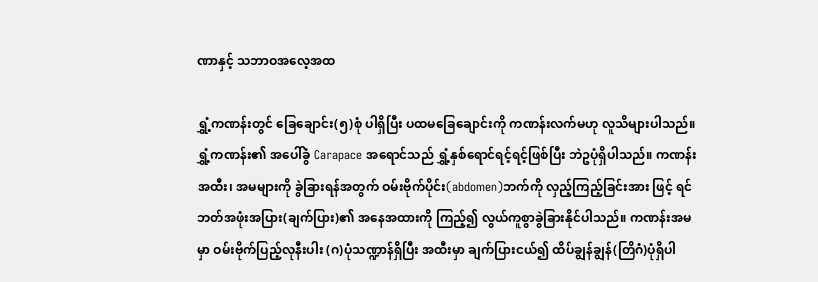ဏာနှင့် သဘာဝအလေ့အထ

ရွှံ့ကဏန်းတွင် ခြေချောင်း(၅)စုံ ပါရှိပြီး ပထမခြေချောင်းကို ကဏန်းလက်မဟု လူသိများပါသည်။ ရွှံ့ကဏန်း၏ အပေါ်ခွံ Carapace အရောင်သည် ရွှံ့နှစ်ရောင်ရင့်ရင့်ဖြစ်ပြီး ဘဲဥပုံရှိပါသည်။ ကဏန်းအထီး၊ အမများကို ခွဲခြားရန်အတွက် ဝမ်းဗိုက်ပိုင်း(abdomen)ဘက်ကို လှည့်ကြည့်ခြင်းအား ဖြင့် ရင်ဘတ်အဖုံးအပြား(ချက်ပြား)၏ အနေအထားကို ကြည့်၍ လွယ်ကူစွာခွဲခြားနိုင်ပါသည်။ ကဏန်းအမမှာ ဝမ်းဗိုက်ပြည့်လုနီးပါး (ဂ)ပုံသဏ္ဍာန်ရှိပြီး အထီးမှာ ချက်ပြားငယ်၍ ထိပ်ချွန်ချွန်(တြိဂံ)ပုံရှိပါ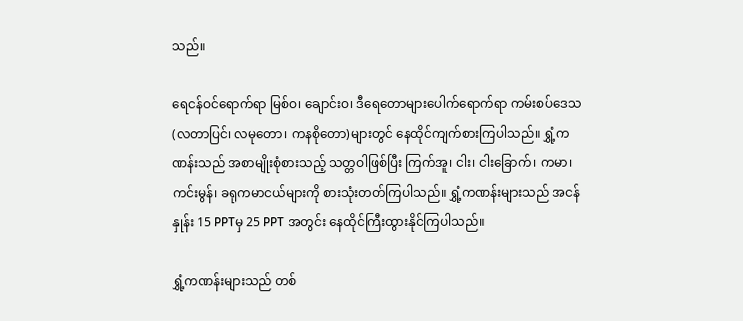သည်။

ရေငန်ဝင်ရောက်ရာ မြစ်ဝ၊ ချောင်းဝ၊ ဒီရေတောများပေါက်ရောက်ရာ ကမ်းစပ်ဒေသ(လတာပြင်၊ လမုတော၊ ကနစိုတော)များတွင် နေထိုင်ကျက်စားကြပါသည်။ ရွှံ့ကဏန်းသည် အစာမျိုးစုံစားသည့် သတ္တဝါဖြစ်ပြီး ကြက်အူ၊ ငါး၊ ငါးခြောက်၊ ကမာ၊ ကင်းမွန်၊ ခရုကမာငယ်များကို စားသုံးတတ်ကြပါသည်။ ရွှံ့ကဏန်းများသည် အငန်နှုန်း 15 PPTမှ 25 PPT အတွင်း နေထိုင်ကြီးထွားနိုင်ကြပါသည်။

ရွှံ့ကဏန်းများသည် တစ်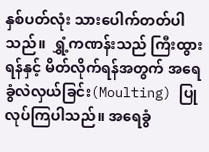နှစ်ပတ်လုံး သားပေါက်တတ်ပါသည်။  ရွှံ့ကဏန်းသည် ကြီးထွားရန်နှင့် မိတ်လိုက်ရန်အတွက် အရေခွံလဲလှယ်ခြင်း(Moulting) ပြု လုပ်ကြပါသည်။ အရေခွံ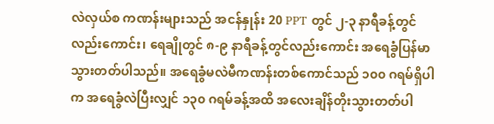လဲလှယ်စ ကဏန်းများသည် အငန်နှုန်း 20 PPT တွင် ၂-၃ နာရီခန့်တွင်လည်းကောင်း၊ ရေချိုတွင် ၈-၉ နာရီခန့်တွင်လည်းကောင်း အရေခွံပြန်မာသွားတတ်ပါသည်။ အရေခွံမလဲမီကဏန်းတစ်ကောင်သည် ၁၀၀ ဂရမ်ရှိပါက အရေခွံလဲပြီးလျှင် ၁၃၀ ဂရမ်ခန့်အထိ အလေးချိန်တိုးသွားတတ်ပါ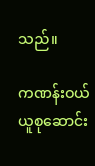သည်။

ကဏန်းဝယ်ယူစုဆောင်း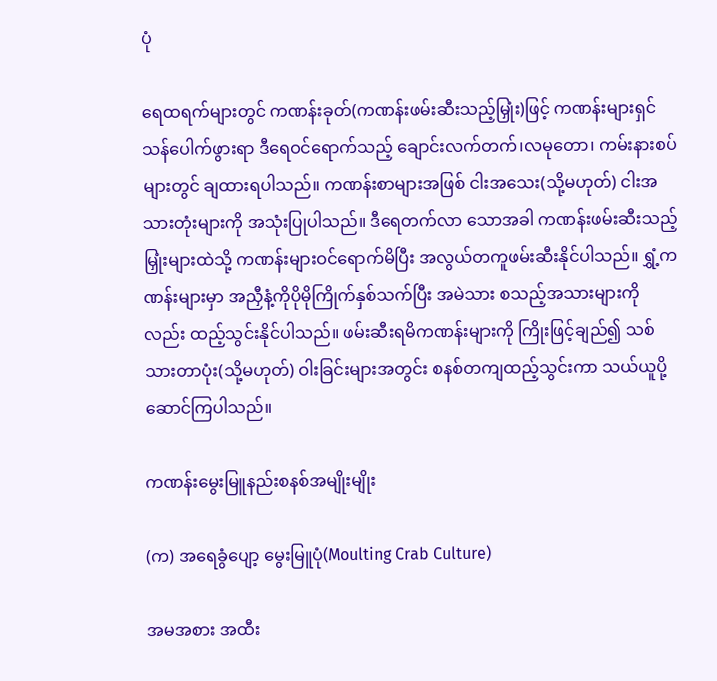ပုံ

ရေထရက်များတွင် ကဏန်းခုတ်(ကဏန်းဖမ်းဆီးသည့်မြှုံး)ဖြင့် ကဏန်းများရှင်သန်ပေါက်ဖွားရာ ဒီရေဝင်ရောက်သည့် ချောင်းလက်တက်၊လမုတော၊ ကမ်းနားစပ်များတွင် ချထားရပါသည်။ ကဏန်းစာများအဖြစ် ငါးအသေး(သို့မဟုတ်) ငါးအသားတုံးများကို အသုံးပြုပါသည်။ ဒီရေတက်လာ သောအခါ ကဏန်းဖမ်းဆီးသည့်မြှုံးများထဲသို့ ကဏန်းများဝင်ရောက်မိပြီး အလွယ်တကူဖမ်းဆီးနိုင်ပါသည်။ ရွှံ့ကဏန်းများမှာ အညှီနံ့ကိုပိုမိုကြိုက်နှစ်သက်ပြီး အမဲသား စသည့်အသားများကိုလည်း ထည့်သွင်းနိုင်ပါသည်။ ဖမ်းဆီးရမိကဏန်းများကို ကြိုးဖြင့်ချည်၍ သစ်သားတာပုံး(သို့မဟုတ်) ဝါးခြင်းများအတွင်း စနစ်တကျထည့်သွင်းကာ သယ်ယူပို့ဆောင်ကြပါသည်။

ကဏန်းမွေးမြူနည်းစနစ်အမျိုးမျိုး

(က) အရေခွံပျော့ မွေးမြူပုံ(Moulting Crab Culture)

အမအစား အထီး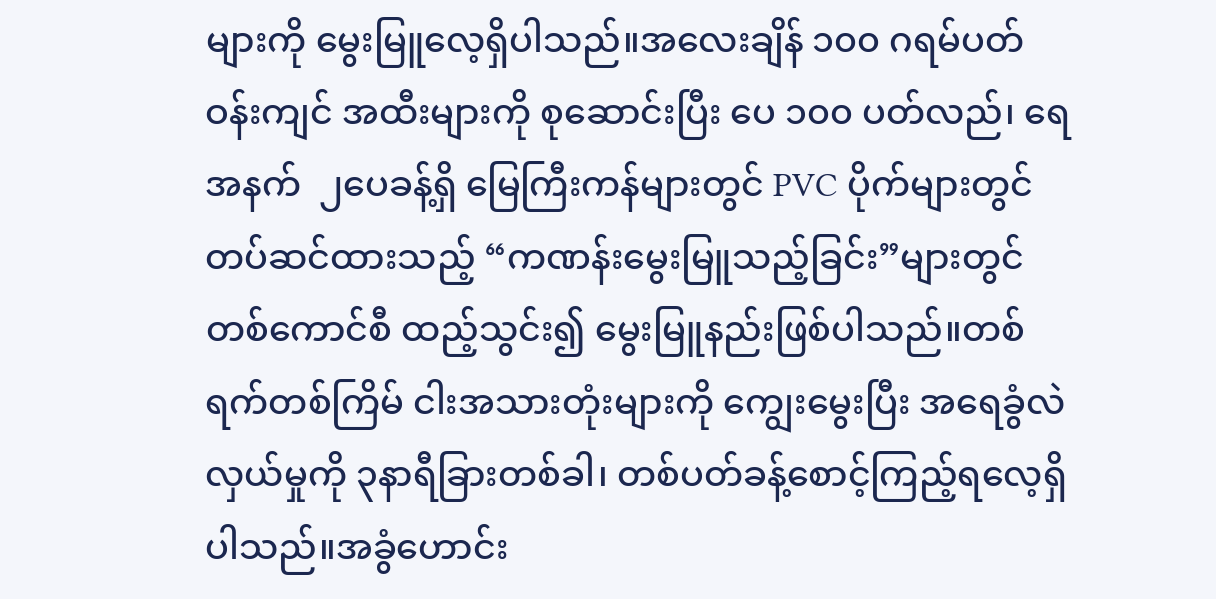များကို မွေးမြူလေ့ရှိပါသည်။အလေးချိန် ၁၀၀ ဂရမ်ပတ်ဝန်းကျင် အထီးများကို စုဆောင်းပြီး ပေ ၁၀၀ ပတ်လည်၊ ရေအနက်  ၂ပေခန့်ရှိ မြေကြီးကန်များတွင် PVC ပိုက်များတွင်တပ်ဆင်ထားသည့် “ကဏန်းမွေးမြူသည့်ခြင်း”များတွင် တစ်ကောင်စီ ထည့်သွင်း၍ မွေးမြူနည်းဖြစ်ပါသည်။တစ်ရက်တစ်ကြိမ် ငါးအသားတုံးများကို ကျွေးမွေးပြီး အရေခွံလဲလှယ်မှုကို ၃နာရီခြားတစ်ခါ၊ တစ်ပတ်ခန့်စောင့်ကြည့်ရလေ့ရှိပါသည်။အခွံဟောင်း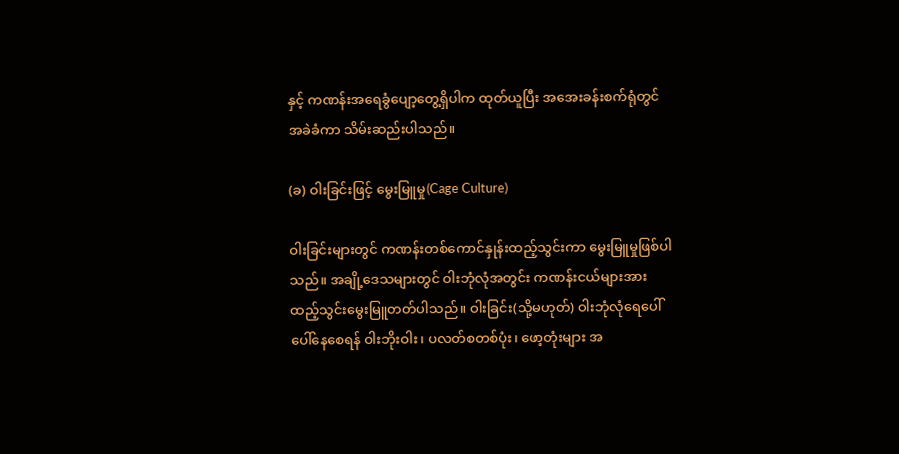နှင့် ကဏန်းအရေခွံပျော့တွေ့ရှိပါက ထုတ်ယူပြီး အအေးခန်းစက်ရုံတွင် အခဲခံကာ သိမ်းဆည်းပါသည်။

(ခ) ဝါးခြင်းဖြင့် မွေးမြူမှု(Cage Culture)

ဝါးခြင်းများတွင် ကဏန်းတစ်ကောင်နှုန်းထည့်သွင်းကာ မွေးမြူမှုဖြစ်ပါသည်။ အချို့ဒေသများတွင် ဝါးဘုံလုံအတွင်း ကဏန်းငယ်များအားထည့်သွင်းမွေးမြူတတ်ပါသည်။ ဝါးခြင်း(သို့မဟုတ်) ဝါးဘုံလုံရေပေါ် ပေါ်နေစေရန် ဝါးဘိုးဝါး၊ ပလတ်စတစ်ပုံး၊ ဖော့တုံးများ အ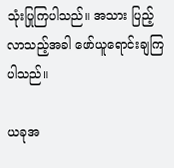သုံးပြုကြပါသည်။ အသား ပြည့်လာသည့်အခါ ဖော်ယူရောင်းချကြပါသည်။

ယခုအ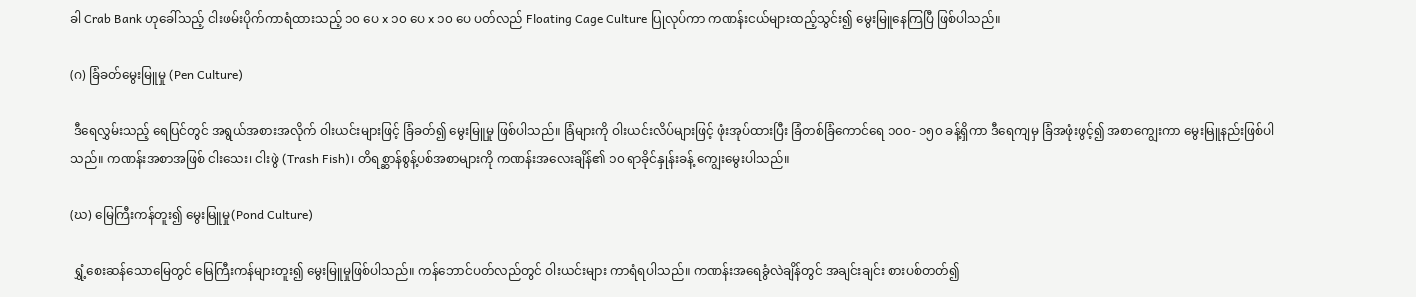ခါ Crab Bank ဟုခေါ်သည့် ငါးဖမ်းပိုက်ကာရံထားသည့် ၁၀ ပေ x ၁၀ ပေ x ၁၀ ပေ ပတ်လည် Floating Cage Culture ပြုလုပ်ကာ ကဏန်းငယ်များထည့်သွင်း၍ မွေးမြူနေကြပြီ ဖြစ်ပါသည်။

(ဂ) ခြံခတ်မွေးမြူမှု (Pen Culture)

 ဒီရေလွှမ်းသည့် ရေပြင်တွင် အရွယ်အစားအလိုက် ဝါးယင်းများဖြင့် ခြံခတ်၍ မွေးမြူမှု ဖြစ်ပါသည်။ ခြံများကို ဝါးယင်းလိပ်များဖြင့် ဖုံးအုပ်ထားပြီး ခြံတစ်ခြံကောင်ရေ ၁၀၀- ၁၅၀ ခန့်ရှိကာ ဒီရေကျမှ ခြံအဖုံးဖွင့်၍ အစာကျွေးကာ မွေးမြူနည်းဖြစ်ပါသည်။ ကဏန်းအစာအဖြစ် ငါးသေး၊ ငါးဖွဲ (Trash Fish)၊ တိရစ္ဆာန်စွန့်ပစ်အစာများကို ကဏန်းအလေးချိန်၏ ၁၀ ရာခိုင်နှုန်းခန့် ကျွေးမွေးပါသည်။

(ဃ) မြေကြီးကန်တူး၍ မွေးမြူမှု(Pond Culture)

 ရွှံ့စေးဆန်သောမြေတွင် မြေကြီးကန်များတူး၍ မွေးမြူမှုဖြစ်ပါသည်။ ကန်ဘောင်ပတ်လည်တွင် ဝါးယင်းများ ကာရံရပါသည်။ ကဏန်းအရေခွံလဲချိန်တွင် အချင်းချင်း စားပစ်တတ်၍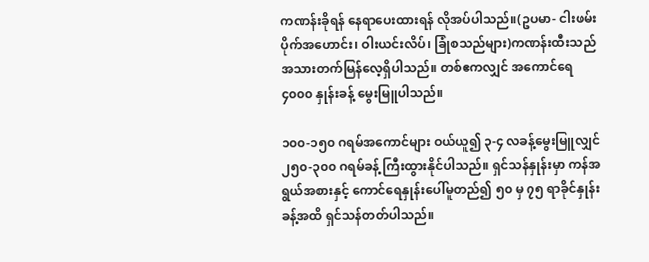ကဏန်းခိုရန် နေရာပေးထားရန် လိုအပ်ပါသည်။(ဥပမာ- ငါးဖမ်းပိုက်အဟောင်း၊ ဝါးယင်းလိပ်၊ ခြုံစသည်များ)ကဏန်းထီးသည် အသားတက်မြန်လေ့ရှိပါသည်။ တစ်ဧကလျှင် အကောင်ရေ ၄၀၀၀ နှုန်းခန့် မွေးမြူပါသည်။

၁၀၀-၁၅၀ ဂရမ်အကောင်များ ဝယ်ယူ၍ ၃-၄ လခန့်မွေးမြူလျှင် ၂၅၀-၃၀၀ ဂရမ်ခန့် ကြီးထွားနိုင်ပါသည်။ ရှင်သန်နှုန်းမှာ ကန်အရွယ်အစားနှင့် ကောင်ရေနှုန်းပေါ်မူတည်၍ ၅၀ မှ ၇၅ ရာခိုင်နှုန်းခန့်အထိ ရှင်သန်တတ်ပါသည်။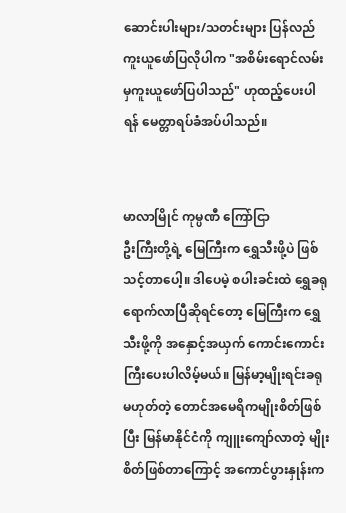ဆောင်းပါးများ/သတင်းများ ပြန်လည်ကူးယူဖော်ပြလိုပါက "အစိမ်းရောင်လမ်းမှကူးယူဖော်ပြပါသည်" ဟုထည့်ပေးပါရန် မေတ္တာရပ်ခံအပ်ပါသည်။


မာလာမြိုင် ကုမ္ပဏီ ကြော်ငြာ
ဦးကြီးတို့ရဲ့ မြေကြီးက ရွှေသီးဖို့ပဲ ဖြစ်သင့်တာပေါ့။ ဒါပေမဲ့ စပါးခင်းထဲ ရွှေခရုရောက်လာပြီဆိုရင်တော့ မြေကြီးက ရွှေသီးဖို့ကို အနှောင့်အယှက် ကောင်းကောင်းကြီးပေးပါလိမ့်မယ်။ မြန်မာ့မျိုးရင်းခရုမဟုတ်တဲ့ တောင်အမေရိကမျိုးစိတ်ဖြစ်ပြီး မြန်မာနိုင်ငံကို ကျူးကျော်လာတဲ့ မျိုးစိတ်ဖြစ်တာကြောင့် အကောင်ပွားနှုန်းက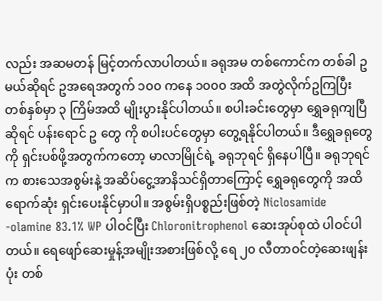လည်း အဆမတန် မြင့်တက်လာပါတယ်။ ခရုအမ တစ်ကောင်က တစ်ခါ ဥ မယ်ဆိုရင် ဥအရေအတွက် ၁၀၀ ကနေ ၁၀၀၀ အထိ အတွဲလိုက်ဥကြပြီး တစ်နှစ်မှာ ၃ ကြိမ်အထိ မျိုးပွားနိုင်ပါတယ်။ စပါးခင်းတွေမှာ ရွှေခရုကျပြီဆိုရင် ပန်းရောင် ဥ တွေ ကို စပါးပင်တွေမှာ တွေ့ရနိုင်ပါတယ်။ ဒီရွှေခရုတွေကို ရှင်းပစ်ဖို့အတွက်ကတော့ မာလာမြိုင်ရဲ့ ခရုဘုရင် ရှိနေပါပြီ။ ခရုဘုရင်က စားသေအစွမ်းနဲ့ အဆိပ်ငွေ့အာနိသင်ရှိတာကြောင့် ရွှေခရုတွေကို အထိရောက်ဆုံး ရှင်းပေးနိုင်မှာပါ။ အစွမ်းရှိပစ္စည်းဖြစ်တဲ့ Niclosamide -olamine 83.1% WP ပါဝင်ပြီး Chloronitrophenol ဆေးအုပ်စုထဲ ပါဝင်ပါတယ်။ ရေဖျော်ဆေးမှုန့်အမျိုးအစားဖြစ်လို့ ရေ ၂၀ လီတာဝင်တဲ့ဆေးဖျန်းပုံး တစ်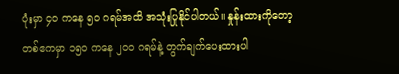ပုံးမှာ ၄၀ ကနေ ၅၀ ဂရမ်အထိ အသုံးပြုနိုင်ပါတယ်။ နှုန်းထားကိုတော့ တစ်ဧကမှာ ၁၅၀ ကနေ ၂၀၀ ဂရမ်နဲ့ တွက်ချက်ပေးထားပါ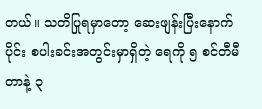တယ်။ သတိပြုရမှာတော့ ဆေးဖျန်းပြီးနောက်ပိုင်း စပါးခင်းအတွင်းမှာရှိတဲ့ ရေကို ၅ စင်တီမီတာနဲ့ ၃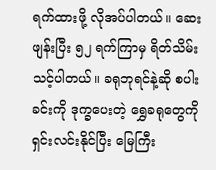ရက်ထားဖို့ လိုအပ်ပါတယ်။ ဆေးဖျန်းပြီး ၅၂ ရက်ကြာမှ ရိတ်သိမ်းသင့်ပါတယ်။ ခရုဘုရင်နဲ့ဆို စပါးခင်းကို ဒုက္ခပေးတဲ့ ရွှေခရုတွေကို ရှင်းလင်းနိုင်ပြီး မြေကြီး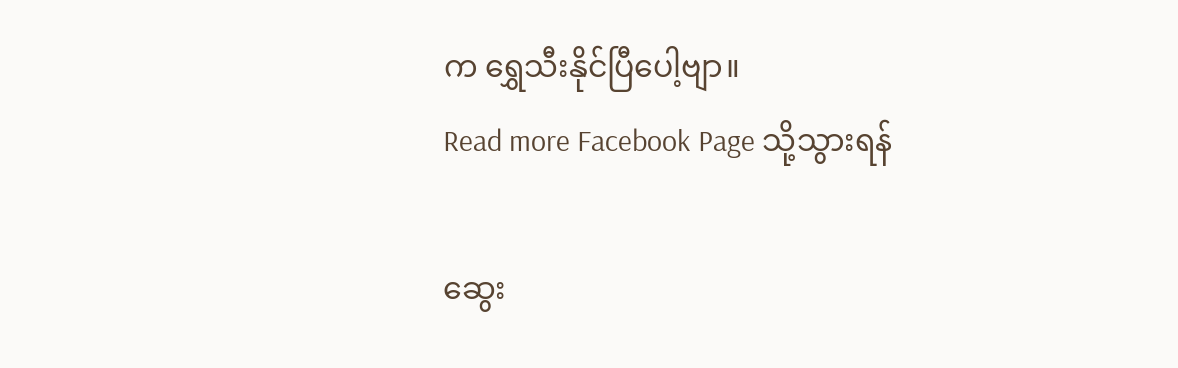က ရွှေသီးနိုင်ပြီပေါ့ဗျာ။
Read more Facebook Page သို့သွားရန်

ဆွေး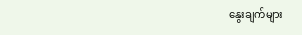နွေးချက်များ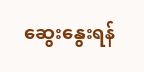ဆွေးနွေးရန်